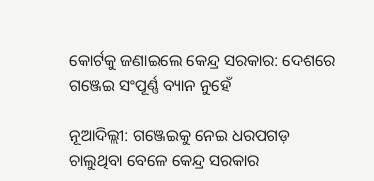କୋର୍ଟକୁ ଜଣାଇଲେ କେନ୍ଦ୍ର ସରକାର: ଦେଶରେ ଗଞ୍ଜେଇ ସଂପୂର୍ଣ୍ଣ ବ୍ୟାନ ନୁହେଁ

ନୂଆଦିଲ୍ଲୀ: ଗଞ୍ଜେଇକୁ ନେଇ ଧରପଗଡ଼ ଚାଲୁଥିବା ବେଳେ କେନ୍ଦ୍ର ସରକାର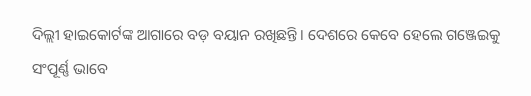ଦିଲ୍ଲୀ ହାଇକୋର୍ଟଙ୍କ ଆଗାରେ ବଡ଼ ବୟାନ ରଖିଛନ୍ତି। ଦେଶରେ କେବେ ହେଲେ ଗଞ୍ଜେଇକୁ ସଂପୂର୍ଣ୍ଣ ଭାବେ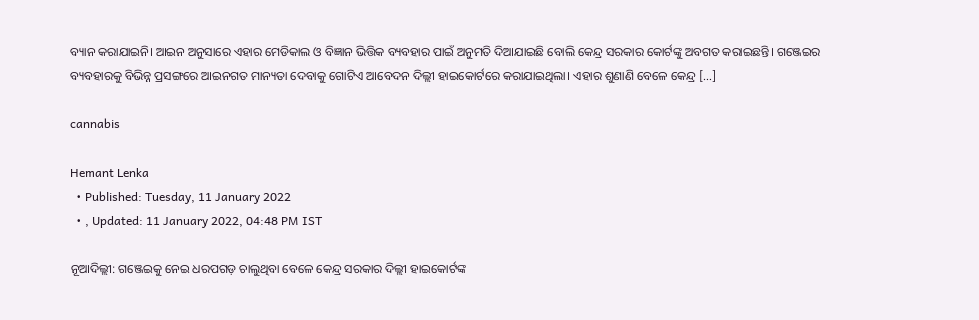ବ୍ୟାନ କରାଯାଇନି। ଆଇନ ଅନୁସାରେ ଏହାର ମେଡିକାଲ ଓ ବିଜ୍ଞାନ ଭିତ୍ତିକ ବ୍ୟବହାର ପାଇଁ ଅନୁମତି ଦିଆଯାଇଛି ବୋଲି କେନ୍ଦ୍ର ସରକାର କୋର୍ଟଙ୍କୁ ଅବଗତ କରାଇଛନ୍ତି। ଗଞ୍ଜେଇର ବ୍ୟବହାରକୁ ବିଭିନ୍ନ ପ୍ରସଙ୍ଗରେ ଆଇନଗତ ମାନ୍ୟତା ଦେବାକୁ ଗୋଟିଏ ଆବେଦନ ଦିଲ୍ଲୀ ହାଇକୋର୍ଟରେ କରାଯାଇଥିଲା। ଏହାର ଶୁଣାଣି ବେଳେ କେନ୍ଦ୍ର […]

cannabis

Hemant Lenka
  • Published: Tuesday, 11 January 2022
  • , Updated: 11 January 2022, 04:48 PM IST

ନୂଆଦିଲ୍ଲୀ: ଗଞ୍ଜେଇକୁ ନେଇ ଧରପଗଡ଼ ଚାଲୁଥିବା ବେଳେ କେନ୍ଦ୍ର ସରକାର ଦିଲ୍ଲୀ ହାଇକୋର୍ଟଙ୍କ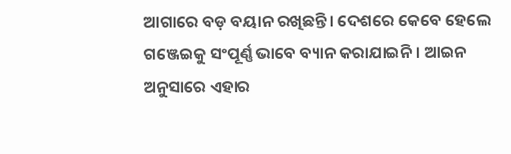ଆଗାରେ ବଡ଼ ବୟାନ ରଖିଛନ୍ତି। ଦେଶରେ କେବେ ହେଲେ ଗଞ୍ଜେଇକୁ ସଂପୂର୍ଣ୍ଣ ଭାବେ ବ୍ୟାନ କରାଯାଇନି। ଆଇନ ଅନୁସାରେ ଏହାର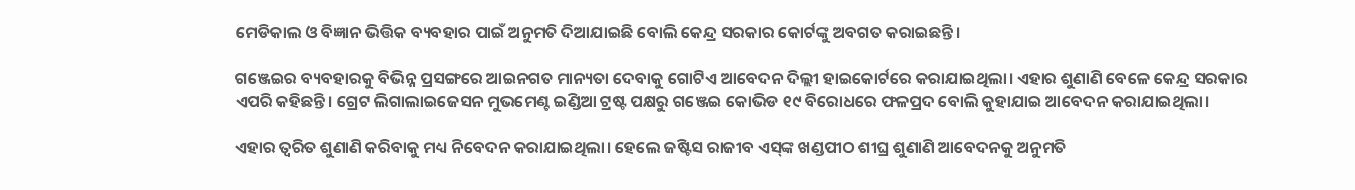ମେଡିକାଲ ଓ ବିଜ୍ଞାନ ଭିତ୍ତିକ ବ୍ୟବହାର ପାଇଁ ଅନୁମତି ଦିଆଯାଇଛି ବୋଲି କେନ୍ଦ୍ର ସରକାର କୋର୍ଟଙ୍କୁ ଅବଗତ କରାଇଛନ୍ତି।

ଗଞ୍ଜେଇର ବ୍ୟବହାରକୁ ବିଭିନ୍ନ ପ୍ରସଙ୍ଗରେ ଆଇନଗତ ମାନ୍ୟତା ଦେବାକୁ ଗୋଟିଏ ଆବେଦନ ଦିଲ୍ଲୀ ହାଇକୋର୍ଟରେ କରାଯାଇଥିଲା। ଏହାର ଶୁଣାଣି ବେଳେ କେନ୍ଦ୍ର ସରକାର ଏପରି କହିଛନ୍ତି। ଗ୍ରେଟ ଲିଗାଲାଇଜେସନ ମୁଭମେଣ୍ଟ ଇଣ୍ଡିଆ ଟ୍ରଷ୍ଟ ପକ୍ଷରୁ ଗଞ୍ଜେଇ କୋଭିଡ ୧୯ ବିରୋଧରେ ଫଳପ୍ରଦ ବୋଲି କୁହାଯାଇ ଆବେଦନ କରାଯାଇଥିଲା।

ଏହାର ତ୍ୱରିତ ଶୁଣାଣି କରିବାକୁ ମଧ୍ୟ ନିବେଦନ କରାଯାଇଥିଲା। ହେଲେ ଜଷ୍ଟିସ ରାଜୀବ ଏସ୍‌ଙ୍କ ଖଣ୍ଡପୀଠ ଶୀଘ୍ର ଶୁଣାଣି ଆବେଦନକୁ ଅନୁମତି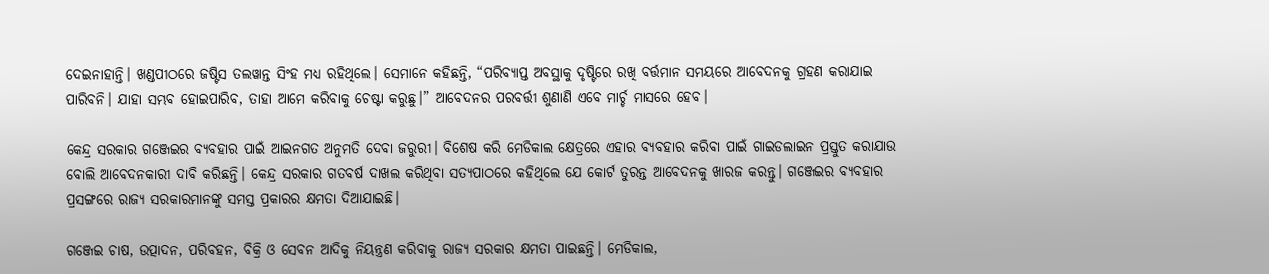ଦେଇନାହାନ୍ତି। ଖଣ୍ଡପୀଠରେ ଜଷ୍ଟିସ ତଲୱାନ୍ତ ସିଂହ ମଧ୍ୟ ରହିଥିଲେ। ସେମାନେ କହିଛନ୍ତି, “ପରିବ୍ୟାପ୍ତ ଅବସ୍ଥାକୁ ଦୃଷ୍ଟିରେ ରଖି ବର୍ତ୍ତମାନ ସମୟରେ ଆବେଦନକୁ ଗ୍ରହଣ କରାଯାଇ ପାରିବନି। ଯାହା ସମ୍ଭବ ହୋଇପାରିବ, ତାହା ଆମେ କରିବାକୁ ଚେଷ୍ଟା କରୁଛୁ।” ଆବେଦନର ପରବର୍ତ୍ତୀ ଶୁଣାଣି ଏବେ ମାର୍ଚ୍ଚ ମାସରେ ହେବ।

କେନ୍ଦ୍ର ସରକାର ଗଞ୍ଜେଇର ବ୍ୟବହାର ପାଇଁ ଆଇନଗତ ଅନୁମତି ଦେବା ଜରୁରୀ। ବିଶେଷ କରି ମେଡିକାଲ କ୍ଷେତ୍ରରେ ଏହାର ବ୍ୟବହାର କରିବା ପାଇଁ ଗାଇଡଲାଇନ ପ୍ରସ୍ତୁତ କରାଯାଉ ବୋଲି ଆବେଦନକାରୀ ଦାବି କରିଛନ୍ତି। କେନ୍ଦ୍ର ସରକାର ଗତବର୍ଷ ଦାଖଲ କରିଥିବା ସତ୍ୟପାଠରେ କହିଥିଲେ ଯେ କୋର୍ଟ ତୁରନ୍ତ ଆବେଦନକୁ ଖାରଜ କରନ୍ତୁ। ଗଞ୍ଜେଇର ବ୍ୟବହାର ପ୍ରସଙ୍ଗରେ ରାଜ୍ୟ ସରକାରମାନଙ୍କୁ ସମସ୍ତ ପ୍ରକାରର କ୍ଷମତା ଦିଆଯାଇଛି।

ଗଞ୍ଜେଇ ଚାଷ, ଉତ୍ପାଦନ, ପରିବହନ, ବିକ୍ରି ଓ ସେବନ ଆଦିକୁ ନିୟନ୍ତ୍ରଣ କରିବାକୁ ରାଜ୍ୟ ସରକାର କ୍ଷମତା ପାଇଛନ୍ତି। ମେଡିକାଲ,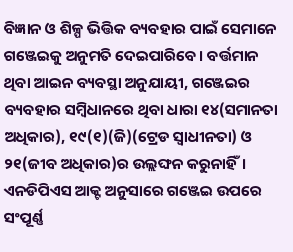ବିଜ୍ଞାନ ଓ ଶିଳ୍ପ ଭିତ୍ତିକ ବ୍ୟବହାର ପାଇଁ ସେମାନେ ଗଞ୍ଜେଇକୁ ଅନୁମତି ଦେଇପାରିବେ। ବର୍ତ୍ତମାନ ଥିବା ଆଇନ ବ୍ୟବସ୍ଥା ଅନୁଯାୟୀ, ଗଞ୍ଜେଇର ବ୍ୟବହାର ସମ୍ବିଧାନରେ ଥିବା ଧାରା ୧୪(ସମାନତା ଅଧିକାର), ୧୯(୧)(ଜି)(ଟ୍ରେଡ ସ୍ୱାଧୀନତା) ଓ ୨୧(ଜୀବ ଅଧିକାର)ର ଉଲ୍ଲଙ୍ଘନ କରୁନାହିଁ। ଏନଡିପିଏସ ଆକ୍ଟ ଅନୁସାରେ ଗଞ୍ଜେଇ ଉପରେ ସଂପୂର୍ଣ୍ଣ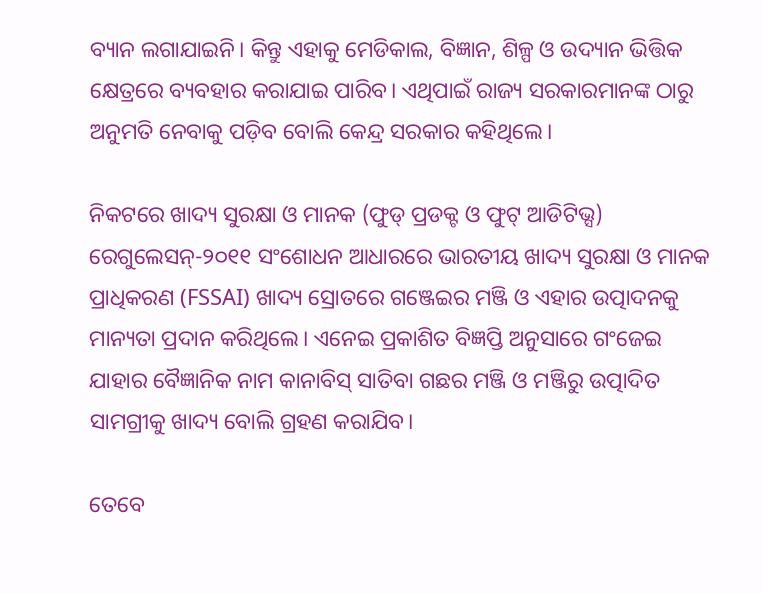ବ୍ୟାନ ଲଗାଯାଇନି। କିନ୍ତୁ ଏହାକୁ ମେଡିକାଲ, ବିଜ୍ଞାନ, ଶିଳ୍ପ ଓ ଉଦ୍ୟାନ ଭିତ୍ତିକ କ୍ଷେତ୍ରରେ ବ୍ୟବହାର କରାଯାଇ ପାରିବ। ଏଥିପାଇଁ ରାଜ୍ୟ ସରକାରମାନଙ୍କ ଠାରୁ ଅନୁମତି ନେବାକୁ ପଡ଼ିବ ବୋଲି କେନ୍ଦ୍ର ସରକାର କହିଥିଲେ।

ନିକଟରେ ଖାଦ୍ୟ ସୁରକ୍ଷା ଓ ମାନକ (ଫୁଡ୍ ପ୍ରଡକ୍ଟ ଓ ଫୁଟ୍ ଆଡିଟିଭ୍ସ) ରେଗୁଲେସନ୍-୨୦୧୧ ସଂଶୋଧନ ଆଧାରରେ ଭାରତୀୟ ଖାଦ୍ୟ ସୁରକ୍ଷା ଓ ମାନକ ପ୍ରାଧିକରଣ (FSSAI) ଖାଦ୍ୟ ସ୍ରୋତରେ ଗଞ୍ଜେଇର ମଞ୍ଜି ଓ ଏହାର ଉତ୍ପାଦନକୁ ମାନ୍ୟତା ପ୍ରଦାନ କରିଥିଲେ। ଏନେଇ ପ୍ରକାଶିତ ବିଜ୍ଞପ୍ତି ଅନୁସାରେ ଗଂଜେଇ ଯାହାର ବୈଜ୍ଞାନିକ ନାମ କାନାବିସ୍ ସାତିବା ଗଛର ମଞ୍ଜି ଓ ମଞ୍ଜିରୁ ଉତ୍ପାଦିତ ସାମଗ୍ରୀକୁ ଖାଦ୍ୟ ବୋଲି ଗ୍ରହଣ କରାଯିବ।

ତେବେ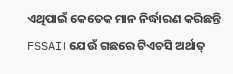ଏଥିପାଇଁ କେତେକ ମାନ ନିର୍ଦ୍ଧାରଣ କରିଛନ୍ତି FSSAI। ଯେଉଁ ଗଛରେ ଟିଏଚସି ଅର୍ଥାତ୍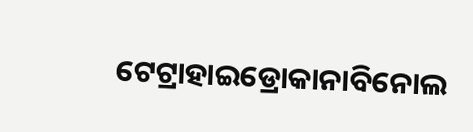ଟେଟ୍ରାହାଇଡ୍ରୋକାନାବିନୋଲ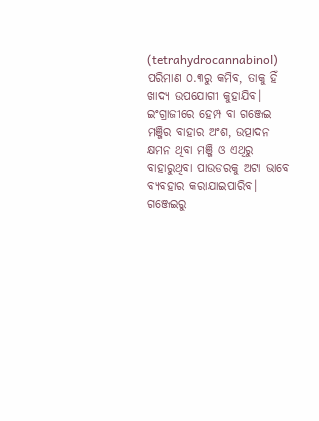(tetrahydrocannabinol) ପରିମାଣ ୦.୩ରୁ କମିବ, ତାକୁ ହିଁ ଖାଦ୍ୟ ଉପଯୋଗୀ କୁହାଯିବ। ଇଂଗ୍ରାଜୀରେ ହେମ୍ପ ବା ଗଞ୍ଜେଇ ମଞ୍ଜିର ବାହାର ଅଂଶ, ଉତ୍ପାଦନ କ୍ଷମନ ଥିବା ମଞ୍ଜି ଓ ଏଥିରୁ ବାହାରୁଥିବା ପାଉଡରକୁ ଅଟା ଭାବେ ବ୍ୟବହାର କରାଯାଇପାରିବ। ଗଞ୍ଜେଇରୁ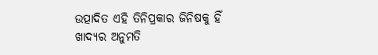ଉତ୍ପାଦିତ ଏହି ତିନିପ୍ରକାର ଜିନିଷକୁ ହିଁ ଖାଦ୍ୟର ଅନୁମତି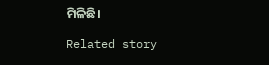ମିଳିଛି।

Related story